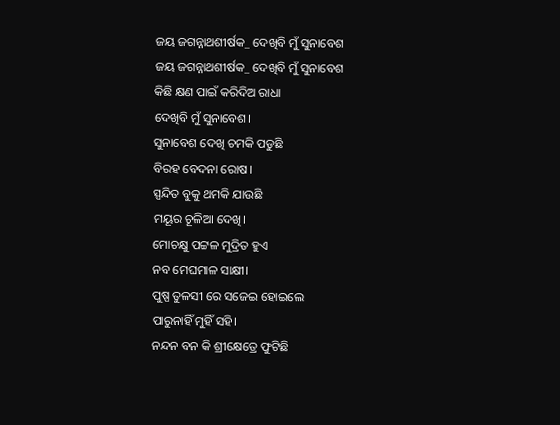ଜୟ ଜଗନ୍ନାଥଶୀର୍ଷକ_ ଦେଖିବି ମୁଁ ସୁନାବେଶ
ଜୟ ଜଗନ୍ନାଥଶୀର୍ଷକ_ ଦେଖିବି ମୁଁ ସୁନାବେଶ
କିଛି କ୍ଷଣ ପାଇଁ କରିଦିଅ ରାଧା
ଦେଖିବି ମୁଁ ସୁନାବେଶ।
ସୁନାବେଶ ଦେଖି ଚମକି ପଡୁଛି
ବିରହ ବେଦନା ରୋଷ।
ସ୍ପନ୍ଦିତ ବୁକୁ ଥମକି ଯାଉଛି
ମୟୂର ଚୂଳିଆ ଦେଖି।
ମୋଚକ୍ଷୁ ପଟ୍ଟଳ ମୁଦ୍ରିତ ହୁଏ
ନବ ମେଘମାଳ ସାକ୍ଷୀ।
ପୁଷ୍ପ ତୁଳସୀ ରେ ସଜେଇ ହୋଇଲେ
ପାରୁନାହିଁ ମୁହିଁ ସହି।
ନନ୍ଦନ ବନ କି ଶ୍ରୀକ୍ଷେତ୍ରେ ଫୁଟିଛି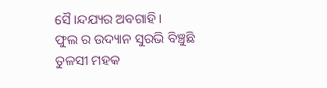ସୈ।ନ୍ଦଯ୍ୟର ଅବଗାହି।
ଫୁଲ ର ଉଦ୍ୟାନ ସୁରଭି ବିଞ୍ଚୁଛି
ତୁଳସୀ ମହକ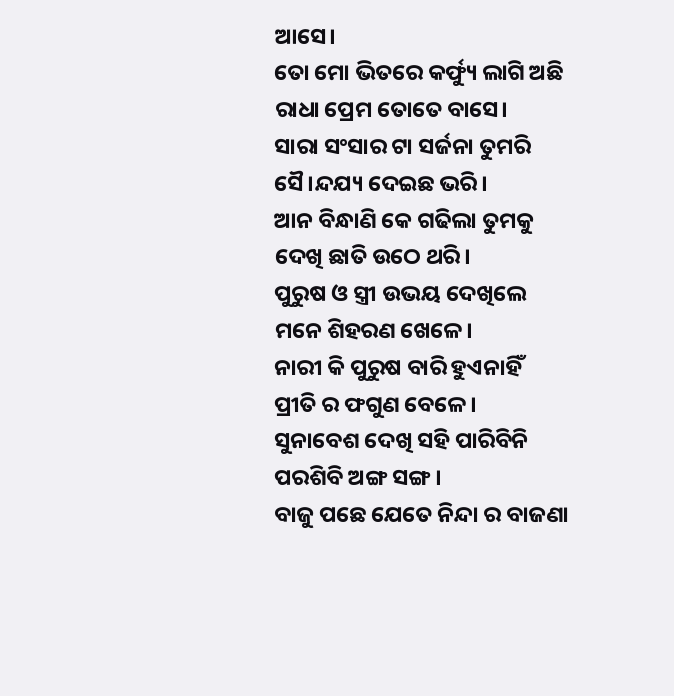ଆସେ।
ତୋ ମୋ ଭିତରେ କର୍ଫ୍ୟୁ ଲାଗି ଅଛି
ରାଧା ପ୍ରେମ ତୋତେ ବାସେ।
ସାରା ସଂସାର ଟା ସର୍ଜନା ତୁମରି
ସୈ।ନ୍ଦଯ୍ୟ ଦେଇଛ ଭରି।
ଆନ ବିନ୍ଧାଣି କେ ଗଢିଲା ତୁମକୁ
ଦେଖି ଛାତି ଉଠେ ଥରି।
ପୁରୁଷ ଓ ସ୍ତ୍ରୀ ଉଭୟ ଦେଖିଲେ
ମନେ ଶିହରଣ ଖେଳେ।
ନାରୀ କି ପୁରୁଷ ବାରି ହୁଏନାହିଁ
ପ୍ରୀତି ର ଫଗୁଣ ବେଳେ।
ସୁନାବେଶ ଦେଖି ସହି ପାରିବିନି
ପରଶିବି ଅଙ୍ଗ ସଙ୍ଗ।
ବାଜୁ ପଛେ ଯେତେ ନିନ୍ଦା ର ବାଜଣା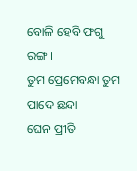ବୋଳି ହେବି ଫଗୁ ରଙ୍ଗ।
ତୁମ ପ୍ରେମେବନ୍ଧା ତୁମ ପାଦେ ଛନ୍ଦା
ଘେନ ପ୍ରୀତି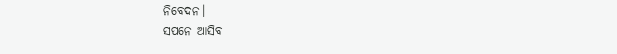ନିବେଦନ।
ସପନେ ଆସିବ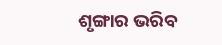ଶୃଙ୍ଗାର ଭରିବ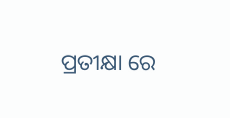ପ୍ରତୀକ୍ଷା ରେ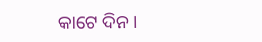କାଟେ ଦିନ।